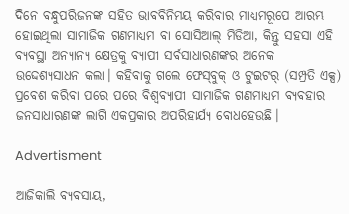ଦିନେ ବନ୍ଧୁପରିଜନଙ୍କ ସହିତ ଭାବବିନିମୟ କରିବାର ମାଧ୍ୟମରୂପେ ଆରମ୍ଭ ହୋଇଥିଲା ସାମାଜିକ ଗଣମାଧ୍ୟମ ବା ସୋସିଆଲ୍‌ ମିଡିଆ, କିନ୍ତୁ ସହସା ଏହି ବ୍ୟବସ୍ଥା ଅନ୍ୟାନ୍ୟ କ୍ଷେତ୍ରକୁ ବ୍ୟାପୀ ସର୍ବସାଧାରଣଙ୍କର ଅନେକ ଉଦ୍ଦେଶ୍ୟସାଧନ କଲା। କହିବାକୁ ଗଲେ ଫେସ୍‌ବୁକ୍‌ ଓ ଟୁଇଟର୍ (ସମ୍ପ୍ରତି ଏକ୍ସ) ପ୍ରବେଶ କରିବା ପରେ ପରେ ବିଶ୍ବବ୍ୟାପୀ ସାମାଜିକ ଗଣମାଧ୍ୟମ ବ୍ୟବହାର ଜନସାଧାରଣଙ୍କ ଲାଗି ଏକପ୍ରକାର ଅପରିହାର୍ଯ୍ୟ ବୋଧହେଉଛି।

Advertisment

ଆଜିକାଲି ବ୍ୟବସାୟ,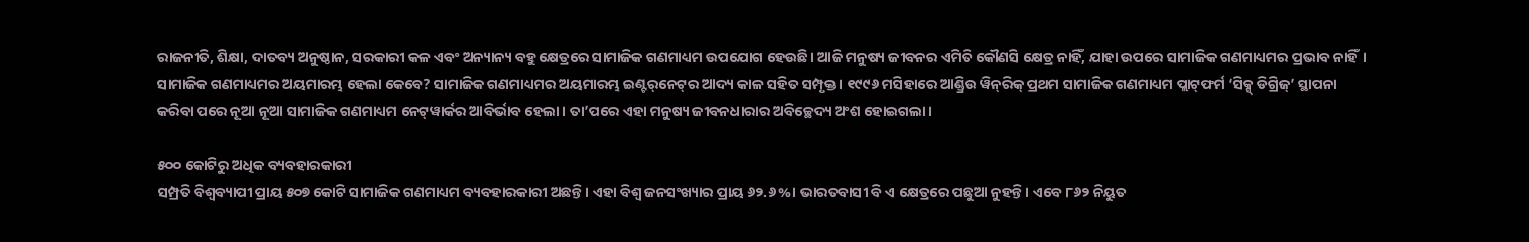ରାଜନୀତି, ଶିକ୍ଷା, ଦାତବ୍ୟ ଅନୁଷ୍ଠାନ, ସରକାରୀ କଳ ଏବଂ ଅନ୍ୟାନ୍ୟ ବହୁ କ୍ଷେତ୍ରରେ ସାମାଜିକ ଗଣମାଧ୍ୟମ ଉପଯୋଗ ହେଉଛି। ଆଜି ମନୁଷ୍ୟ ଜୀବନର ଏମିତି କୌଣସି କ୍ଷେତ୍ର ନାହିଁ, ଯାହା ଉପରେ ସାମାଜିକ ଗଣମାଧ୍ୟମର ପ୍ରଭାବ ନାହିଁ। ସାମାଜିକ ଗଣମାଧ୍ୟମର ଅୟମାରମ୍ଭ ହେଲା କେବେ? ସାମାଜିକ ଗଣମାଧ୍ୟମର ଅୟମାରମ୍ଭ ଇଣ୍ଟର୍‌ନେଟ୍‌ର ଆଦ୍ୟ କାଳ ସହିତ ସମ୍ପୃକ୍ତ। ୧୯୯୬ ମସିହାରେ ଆଣ୍ଡ୍ରିଉ ୱିନ୍‌ରିକ୍‌ ପ୍ରଥମ ସାମାଜିକ ଗଣମାଧ୍ୟମ ପ୍ଲାଟ୍‌ଫର୍ମ ‘ସିକ୍ସ୍‌ ଡିଗ୍ରିଜ୍‌’ ସ୍ଥାପନା କରିବା ପରେ ନୂଆ ନୂଆ ସାମାଜିକ ଗଣମାଧ୍ୟମ‌ ନେଟ୍‌ୱାର୍କର ଆ‌ବିର୍ଭାବ ହେଲା। ତା’ପରେ ଏହା ମନୁଷ୍ୟ ଜୀବନଧାରାର ଅବିଚ୍ଛେଦ୍ୟ ଅଂଶ ହୋଇଗଲା।

୫୦୦ କୋଟିରୁ ଅଧିକ ବ୍ୟବହାରକାରୀ
ସମ୍ପ୍ରତି ବିଶ୍ବବ୍ୟାପୀ ପ୍ରାୟ ୫୦୭ କୋଟି ସାମାଜିକ ଗଣମାଧ୍ୟମ ବ୍ୟବହାରକାରୀ ଅଛନ୍ତି। ଏହା ବିଶ୍ବ ଜନସଂଖ୍ୟାର ପ୍ରାୟ ୬୨.୬%। ଭାରତବାସୀ ବି ଏ କ୍ଷେତ୍ରରେ ପଛୁଆ ନୁହନ୍ତି। ଏବେ ୮୬୨ ନିୟୁତ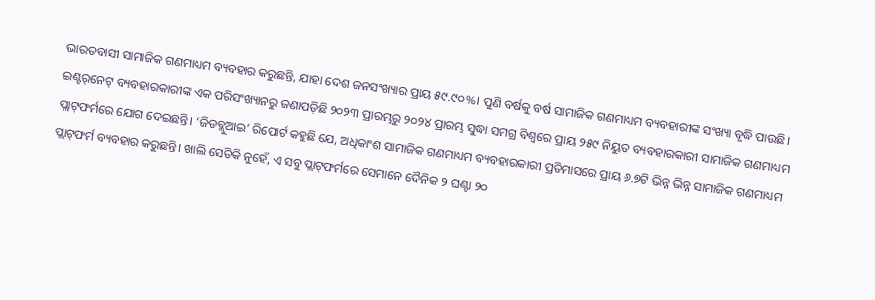ଭାରତବାସୀ ସାମାଜିକ ଗଣମାଧ୍ୟମ ବ୍ୟବହାର କରୁଛନ୍ତି, ଯାହା ଦେଶ ଜନସଂଖ୍ୟାର ପ୍ରାୟ ୫୯.୯୦%। ପୁଣି ବର୍ଷକୁ ବର୍ଷ ସାମାଜିକ ଗଣମାଧ୍ୟମ ବ୍ୟବହାରୀଙ୍କ ସଂଖ୍ୟା ବୃଦ୍ଧି ପାଉଛି। ଇଣ୍ଟର୍‌ନେଟ୍‌ ବ୍ୟବହାରକାରୀଙ୍କ ଏକ ପରିସଂଖ୍ୟାନରୁ ଜଣାପଡ଼ିଛି ୨୦୨୩ ପ୍ରାରମ୍ଭରୁ ୨୦୨୪ ପ୍ରାରମ୍ଭ ସୁଦ୍ଧା ସମଗ୍ର ବିଶ୍ବରେ ପ୍ରାୟ ୨୫୯ ନିୟୁତ ବ୍ୟବହାରକାରୀ ସାମାଜିକ ଗଣମାଧ୍ୟମ ପ୍ଲାଟ୍‌ଫର୍ମରେ ଯୋଗ ଦେଇଛନ୍ତି। ‘ଜିଡବ୍ଲୁଆଇ’ ରିପୋର୍ଟ କହୁଛି ଯେ, ଅଧିକାଂଶ ସାମାଜିକ ଗଣମାଧ୍ୟମ ବ୍ୟବହାରକାରୀ ପ୍ରତିମାସରେ ପ୍ରାୟ ୬.୭ଟି ଭିନ୍ନ ଭିନ୍ନ ସାମାଜିକ ଗଣମାଧ୍ୟମ ପ୍ଲାଟ୍‌ଫର୍ମ ବ୍ୟବହାର କରୁଛନ୍ତି। ଖାଲି ସେତିକି ନୁହେଁ, ଏ ସବୁ ପ୍ଲାଟ୍‌ଫର୍ମରେ ସେମାନେ ଦୈନିକ ୨ ଘଣ୍ଟା ୨୦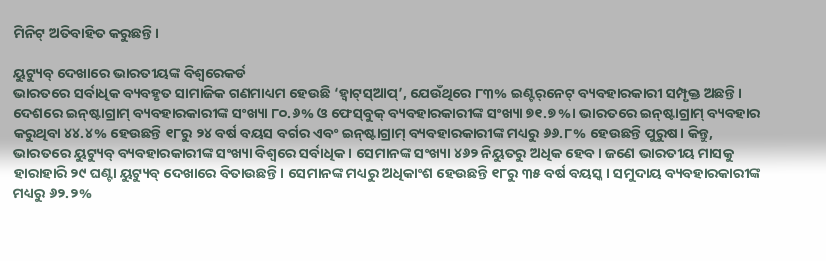ମିନିଟ୍‌ ଅତିବାହିତ କରୁଛନ୍ତି।

ୟୁଟ୍ୟୁବ୍‌ ଦେଖାରେ ଭାରତୀୟଙ୍କ ବି‌ଶ୍ବରେକର୍ଡ
ଭାରତରେ ସର୍ବାଧିକ ବ୍ୟବହୃତ ସାମାଜିକ ଗଣମାଧ୍ୟମ ହେଉଛି ‘ହ୍ବାଟ୍‌ସ୍‌ଆପ୍‌’, ଯେଉଁଥିରେ ୮୩% ଇଣ୍ଟର୍‌ନେଟ୍‌ ବ୍ୟବହାରକାରୀ ସମ୍ପୃକ୍ତ ଅଛନ୍ତି। ଦେଶରେ ଇନ୍‌ଷ୍ଟାଗ୍ରାମ୍‌ ବ୍ୟବହାରକାରୀଙ୍କ ସଂଖ୍ୟା ୮୦.୬% ଓ ଫେସ୍‌ବୁକ୍‌ ବ୍ୟବହାରକାରୀଙ୍କ ସଂଖ୍ୟା ୭୧.୭%। ଭାରତରେ ଇନ୍‌ଷ୍ଟାଗ୍ରାମ୍‌ ବ୍ୟବହାର କରୁଥିବା ୪୪.୪% ହେଉଛନ୍ତି ୧୮ରୁ ୨୪ ବର୍ଷ ବୟସ ବର୍ଗର ଏବଂ ଇନ୍‌ଷ୍ଟାଗ୍ରାମ୍‌ ବ୍ୟବହାରକାରୀଙ୍କ ମଧ୍ୟରୁ ୬୬.୮% ହେଉଛନ୍ତି ପୁରୁଷ। କିନ୍ତୁ, ଭାରତରେ ୟୁଟ୍ୟୁବ୍‌ ବ୍ୟବହାରକାରୀଙ୍କ ସଂଖ୍ୟା ବିଶ୍ବରେ ସର୍ବାଧିକ। ସେମାନଙ୍କ ସଂଖ୍ୟା ୪୬୨ ନିୟୁତରୁ ଅଧିକ ହେବ। ଜଣେ ଭାରତୀୟ ମାସକୁ ହାରାହାରି ୨୯ ଘଣ୍ଟା ୟୁଟ୍ୟୁବ୍‌ ଦେଖାରେ ବିତାଉଛନ୍ତି। ସେମାନଙ୍କ ମଧ୍ୟରୁ ଅଧିକାଂଶ ହେଉଛନ୍ତି ୧୮ରୁ ୩୫ ବର୍ଷ ବୟସ୍କ। ସମୁଦାୟ ବ୍ୟବହାରକାରୀଙ୍କ ମଧ୍ୟରୁ ୬୨.୨%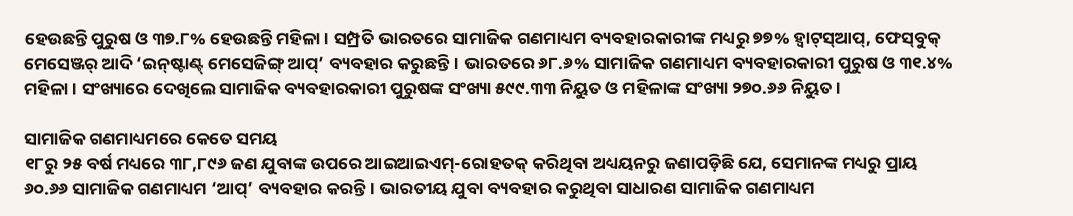ହେଉଛନ୍ତି ପୁରୁଷ ଓ ୩୭.୮% ହେଉଛନ୍ତି ମହିଳା। ସମ୍ପ୍ରତି ଭାରତରେ ସାମାଜିକ ଗଣମାଧ୍ୟମ ବ୍ୟବହାରକାରୀଙ୍କ ମଧ୍ୟରୁ ୭୭% ହ୍ବାଟ୍‌ସ୍‌ଆପ୍‌, ଫେସ୍‌ବୁକ୍‌ ମେସେଞ୍ଜର୍‌ ଆଦି ‘ଇନ୍‌ଷ୍ଟାଣ୍ଟ୍‌ ମେସେଜିଙ୍ଗ୍‌ ଆପ୍‌’ ବ୍ୟବହାର କରୁଛନ୍ତି। ଭାରତରେ ୬୮.୬% ସାମାଜିକ ଗଣମାଧ୍ୟମ ବ୍ୟବହାରକାରୀ ପୁରୁଷ ଓ ୩୧.୪% ମହିଳା। ସଂଖ୍ୟାରେ ଦେଖିଲେ ସାମାଜିକ ବ୍ୟବହାରକାରୀ ପୁରୁଷଙ୍କ ସଂଖ୍ୟା ୫୯୯.୩୩ ନିୟୁତ ଓ ମହିଳାଙ୍କ ସଂଖ୍ୟା ୨୭୦.୬୬ ନିୟୁତ।

ସାମାଜିକ ଗଣମାଧ୍ୟମରେ କେତେ ସମୟ
୧୮ରୁ ୨୫ ବର୍ଷ ମଧ୍ୟରେ ୩୮,୮୯୬ ଜଣ ଯୁବାଙ୍କ ଉପରେ ଆଇଆଇଏମ୍‌-ରୋହତକ୍‌ କରିଥିବା ଅଧ୍ୟୟନରୁ ଜଣାପଡ଼ିଛି ଯେ, ସେମାନଙ୍କ ମଧ୍ୟରୁ ପ୍ରାୟ ୬୦.୬୬ ସାମାଜିକ ଗଣମାଧ୍ୟମ ‘ଆପ୍‌’ ବ୍ୟବହାର କରନ୍ତି। ଭାରତୀୟ ଯୁବା ବ୍ୟବହାର କରୁଥିବା ସାଧାରଣ ସାମାଜିକ ଗଣମାଧ୍ୟମ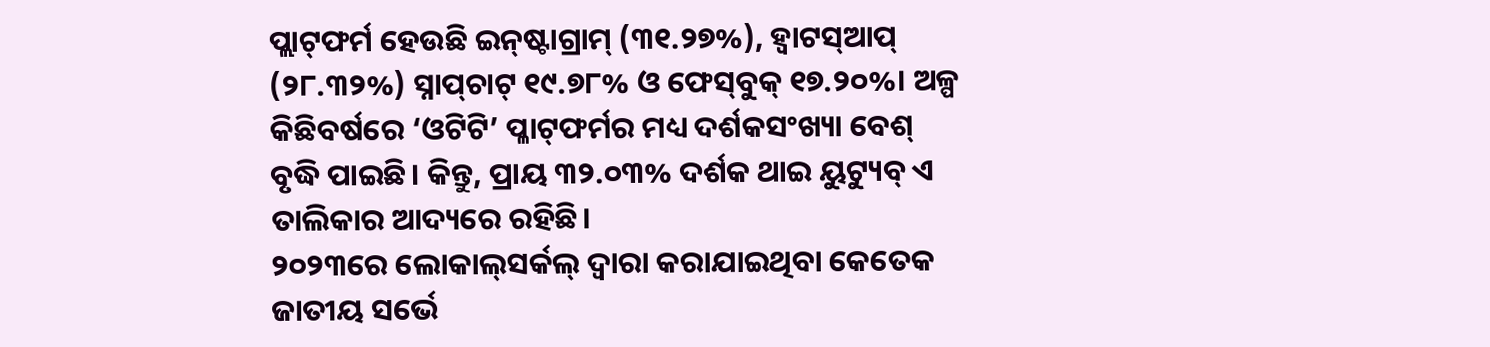ପ୍ଲାଟ୍‌ଫର୍ମ ହେଉଛି ଇନ୍‌ଷ୍ଟାଗ୍ରାମ୍‌ (୩୧.୨୭%), ହ୍ବାଟସ୍‌ଆପ୍‌ (୨୮.୩୨%) ସ୍ନାପ୍‌ଚାଟ୍ ୧୯.୭୮% ଓ ଫେସ୍‌ବୁକ୍‌ ୧୭.୨୦%। ଅଳ୍ପ କିଛିବର୍ଷରେ ‘ଓଟିଟି’ ପ୍ଳାଟ୍‌ଫର୍ମର ମଧ୍ୟ ଦର୍ଶକସଂଖ୍ୟା ବେଶ୍‌ ବୃଦ୍ଧି ପାଇଛି। କିନ୍ତୁ, ପ୍ରାୟ ୩୨.୦୩% ଦର୍ଶକ ଥାଇ ୟୁଟ୍ୟୁବ୍‌ ଏ ତାଲିକାର ଆଦ୍ୟରେ ରହିଛି।
୨୦୨୩ରେ ଲୋକାଲ୍‌ସର୍କଲ୍‌ ଦ୍ବାରା କରାଯାଇଥିବା କେତେକ ଜାତୀୟ ସର୍ଭେ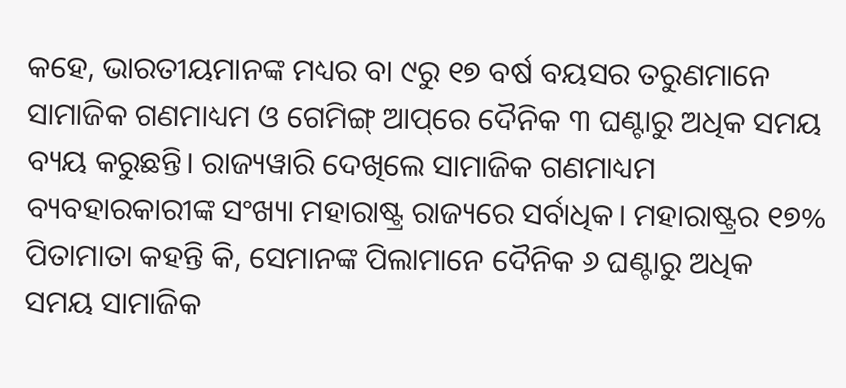କହେ, ଭାରତୀୟମାନଙ୍କ ମଧ୍ୟର ବା ୯ରୁ ୧୭ ବର୍ଷ ବୟସର ତରୁଣମାନେ ସାମାଜିକ ଗଣମାଧ୍ୟମ ଓ ଗେମିଙ୍ଗ୍‌ ଆପ୍‌ରେ ଦୈନିକ ୩ ଘଣ୍ଟାରୁ ଅଧିକ ସମୟ ବ୍ୟୟ କରୁଛନ୍ତି। ରାଜ୍ୟୱାରି ଦେଖିଲେ ସାମାଜିକ ଗଣମାଧ୍ୟମ ବ୍ୟବହାରକାରୀଙ୍କ ସଂଖ୍ୟା ମହାରାଷ୍ଟ୍ର ରାଜ୍ୟରେ ସର୍ବାଧିକ। ମହାରାଷ୍ଟ୍ରର ୧୭% ପିତାମାତା କହନ୍ତି କି, ସେମାନଙ୍କ ପିଲାମାନେ ଦୈନିକ ୬ ଘଣ୍ଟାରୁ ଅଧିକ ସମୟ ସାମାଜିକ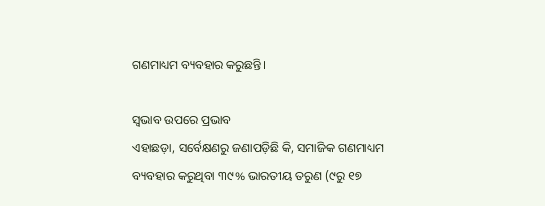ଗଣମାଧ୍ୟମ ବ୍ୟବହାର କରୁଛନ୍ତି।

ସ୍ବଭାବ ଉପରେ ପ୍ରଭାବ
ଏହାଛଡ଼ା, ସର୍ବେକ୍ଷଣରୁ ଜଣାପଡ଼ିଛି କି, ସମାଜିକ ଗଣମାଧ୍ୟମ ବ୍ୟବହାର କରୁଥିବା ୩୯% ଭାରତୀୟ ତରୁଣ (୯ରୁ ୧୭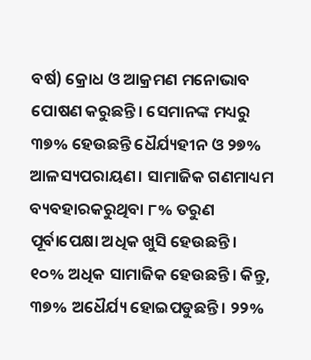ବର୍ଷ) କ୍ରୋଧ ଓ ଆକ୍ରମଣ ମନୋଭାବ ପୋଷଣ କରୁଛନ୍ତି। ସେମାନଙ୍କ ମଧ୍ୟରୁ ୩୭% ହେଉଛନ୍ତି ଧୈର୍ଯ୍ୟହୀନ ଓ ୨୭% ଆଳସ୍ୟପରାୟଣ। ସାମାଜିକ ଗଣମାଧ୍ୟମ ବ୍ୟବହାରକରୁଥିବା ୮% ତରୁଣ ପୂର୍ବାପେକ୍ଷା ଅଧିକ ଖୁସି ହେଉଛନ୍ତି। ୧୦% ଅଧିକ ସାମାଜିକ ହେଉଛନ୍ତି। କିନ୍ତୁ, ୩୭% ଅଧୈର୍ଯ୍ୟ ହୋଇପଡୁଛନ୍ତି। ୨୨%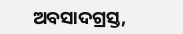ଅବସାଦଗ୍ରସ୍ତ,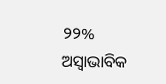୨୨% ଅସ୍ବାଭାବିକ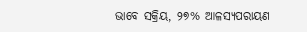ଭାବେ ସକ୍ରିୟ, ୨୭% ଆଳସ୍ୟପରାୟଣ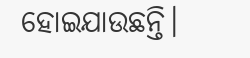ହୋଇଯାଉଛନ୍ତି।